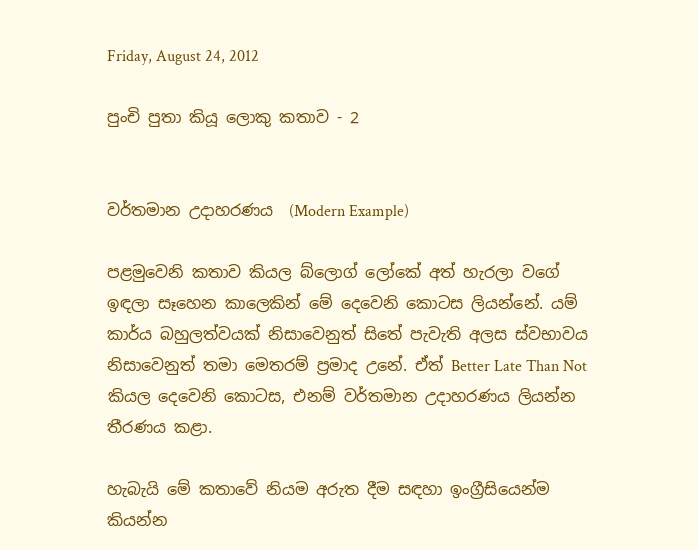Friday, August 24, 2012

පුංචි පුතා කියූ ලොකු කතාව - 2


වර්තමාන උදාහරණය  (Modern Example)

පළමුවෙනි කතාව කියල බ්ලොග් ලෝකේ අත් හැරලා වගේ ඉඳලා සෑහෙන කාලෙකින් මේ දෙවෙනි කොටස ලියන්නේ. යම් කාර්ය බහුලත්වයක් නිසාවෙනුත් සිතේ පැවැති අලස ස්වභාවය නිසාවෙනුත් තමා මෙතරම් ප්‍රමාද උනේ. ඒත් Better Late Than Not කියල දෙවෙනි කොටස, එනම් වර්තමාන උදාහරණය ලියන්න තීරණය කළා.

හැබැයි මේ කතාවේ නියම අරුත දීම සඳහා ඉංග්‍රීසියෙන්ම කියන්න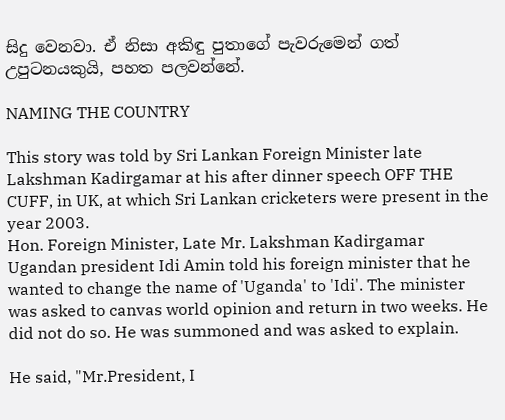සිදු වෙනවා. ඒ නිසා අකිඳු පුතාගේ පැවරුමෙන් ගත් උපුටනයකුයි, පහත පලවන්නේ.

NAMING THE COUNTRY

This story was told by Sri Lankan Foreign Minister late Lakshman Kadirgamar at his after dinner speech OFF THE CUFF, in UK, at which Sri Lankan cricketers were present in the year 2003.
Hon. Foreign Minister, Late Mr. Lakshman Kadirgamar
Ugandan president Idi Amin told his foreign minister that he wanted to change the name of 'Uganda' to 'Idi'. The minister was asked to canvas world opinion and return in two weeks. He did not do so. He was summoned and was asked to explain.

He said, "Mr.President, I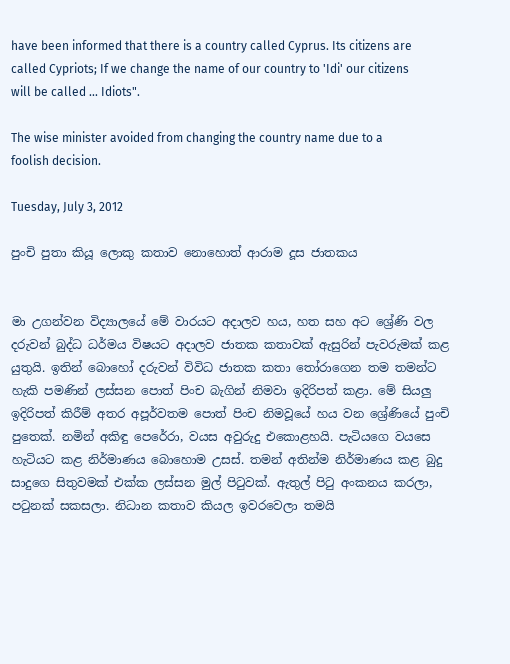have been informed that there is a country called Cyprus. Its citizens are called Cypriots; If we change the name of our country to 'Idi' our citizens will be called ... Idiots".

The wise minister avoided from changing the country name due to a foolish decision.

Tuesday, July 3, 2012

පුංචි පුතා කියූ ලොකු කතාව නොහොත් ආරාම දූස ජාතකය


මා උගන්වන විද්‍යාලයේ මේ වාරයට අදාලව හය, හත සහ අට ශ්‍රේණි වල දරුවන් බුද්ධ ධර්මය විෂයට අදාලව ජාතක කතාවක් ඇසුරින් පැවරුමක් කළ යුතුයි. ඉතින් බොහෝ දරුවන් විවිධ ජාතක කතා තෝරාගෙන තම තමන්ට හැකි පමණින් ලස්සන පොත් පිංච බැගින් නිමවා ඉදිරිපත් කළා. මේ සියලු ඉදිරිපත් කිරීම් අතර අපූර්වතම පොත් පිංච නිමවූයේ හය වන ශ්‍රේණියේ පුංචි පුතෙක්. නමින් අකිඳු පෙරේරා, වයස අවුරුදු එකොළහයි. පැටියගෙ වයසෙ හැටියට කළ නිර්මාණය බොහොම උසස්. තමන් අතින්ම නිර්මාණය කළ බුදු සාදුගෙ සිතුවමක් එක්ක ලස්සන මුල් පිටුවක්. ඇතුල් පිටු අංකනය කරලා, පටුනක් සකසලා. නිධාන කතාව කියල ඉවරවෙලා තමයි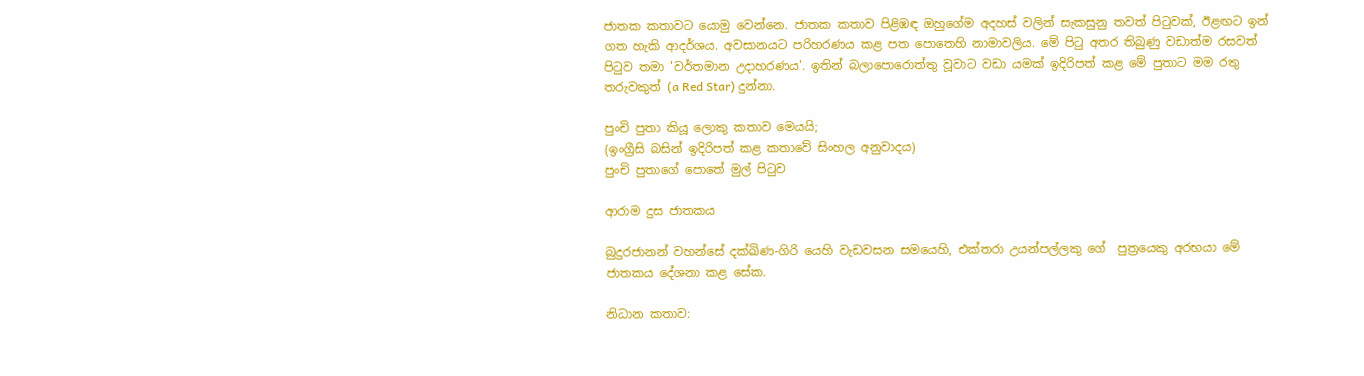ජාතක කතාවට යොමු වෙන්නෙ. ජාතක කතාව පිළිඹඳ ඔහුගේම අදහස් වලින් සැකසුනු තවත් පිටුවක්, ඊළඟට ඉන් ගත හැකි ආදර්ශය. අවසානයට පරිහරණය කළ පත පොතෙහි නාමාවලිය. මේ පිටු අතර තිබුණු වඩාත්ම රසවත් පිටුව තමා 'වර්තමාන උදාහරණය'. ඉතින් බලාපොරොත්තු වූවාට වඩා යමක් ඉදිරිපත් කළ මේ පුතාට මම රතු තරුවකුත් (a Red Star) දුන්නා.

පුංචි පුතා කියූ ලොකු කතාව මෙයයි;
(ඉංග්‍රීසි බසින් ඉදිරිපත් කළ කතාවේ සිංහල අනුවාදය)
පුංචි පුතාගේ පොතේ මුල් පිටුව

ආරාම දුස ජාතකය

බුදුරජානන් වහන්සේ දක්ඛිණ-ගිරි යෙහි වැඩවසන සමයෙහි, එක්තරා උයන්පල්ලකු ගේ  පුත්‍රයෙකු අරභයා මේ ජාතකය දේශනා කළ සේක.

නිධාන කතාව: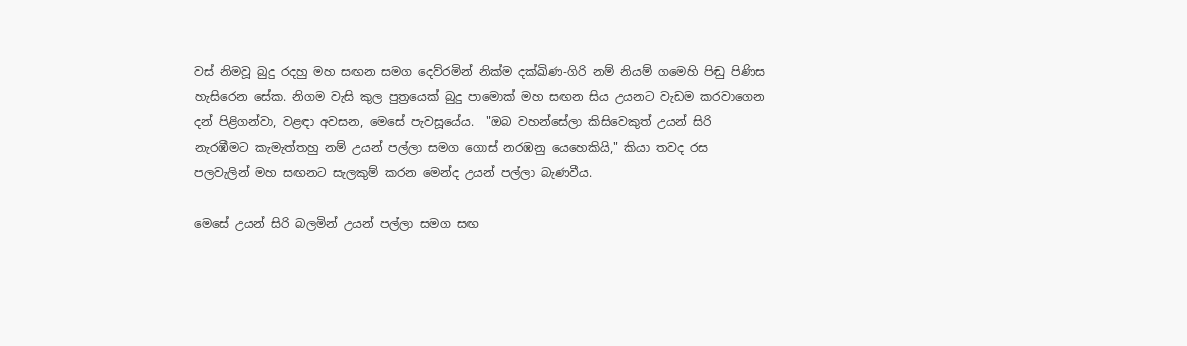වස් නිමවූ බුදු රදහු මහ සඟන සමග දෙව්රමින් නික්ම දක්ඛිණ-ගිරි නම් නියම් ගමෙහි පිඬු පිණිස හැසිරෙන සේක. නිගම වැසි කුල පුත්‍රයෙක් බුදු පාමොක් මහ සඟන සිය උයනට වැඩම කරවාගෙන දන් පිළිගන්වා, වළඳා අවසන, මෙසේ පැවසූයේය.  "ඔබ වහන්සේලා කිසිවෙකුත් උයන් සිරි නැරඹීමට කැමැත්තහු නම් උයන් පල්ලා සමග ගොස් නරඹනු යෙහෙකියි," කියා තවද රස පලවැලින් මහ සඟනට සැලකුම් කරන මෙන්ද උයන් පල්ලා බැණවීය.

මෙසේ උයන් සිරි බලමින් උයන් පල්ලා සමග සඟ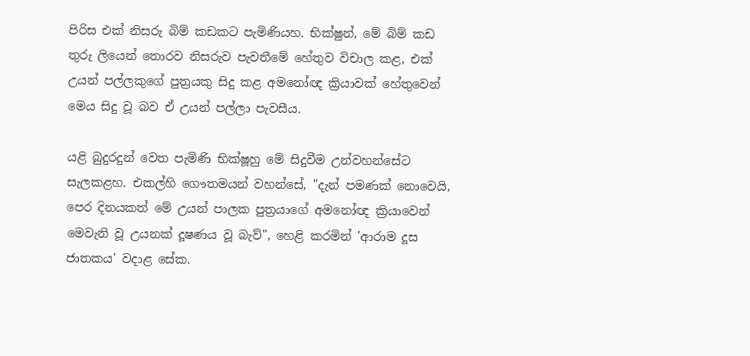පිරිස එක් නිසරු බිම් කඩකට පැමිණියහ. භික්ෂුන්, මේ බිම් කඩ තුරු ලියෙන් තොරව නිසරුව පැවතීමේ හේතුව විචාල කළ, එක් උයන් පල්ලකුගේ පුත්‍රයකු සිදු කළ අමනෝඥ ක්‍රියාවක් හේතුවෙන් මෙය සිදු වූ බව ඒ උයන් පල්ලා පැවසීය.

යළි බුදුරදුන් වෙත පැමිණි භික්ෂූහු මේ සිදුවීම උන්වහන්සේට සැලකළහ. එකල්හි ගෞතමයන් වහන්සේ, "දැන් පමණක් නොවෙයි, පෙර දිනයකත් මේ උයන් පාලක පුත්‍රයාගේ අමනෝඥ ක්‍රියාවෙන් මෙවැනි වූ උයනක් දූෂණය වූ බැව්", හෙළි කරමින් 'ආරාම දූස ජාතකය' වදාළ සේක.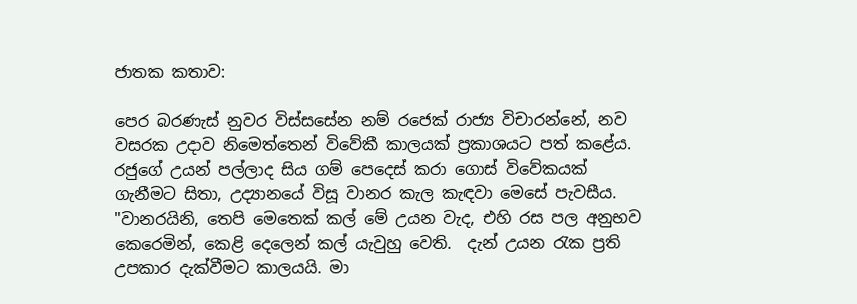ජාතක කතාව:

පෙර බරණැස් නුවර විස්සසේන නම් රජෙක් රාජ්‍ය විචාරන්නේ, නව වසරක උදාව නිමෙත්තෙන් විවේකී කාලයක් ප්‍රකාශයට පත් කළේය. රජුගේ උයන් පල්ලාද සිය ගම් පෙදෙස් කරා ගොස් විවේකයක් ගැනීමට සිතා, උද්‍යානයේ විසූ වානර කැල කැඳවා මෙසේ පැවසීය. "වානරයිනි, තෙපි මෙතෙක් කල් මේ උයන වැද, එහි රස පල අනුභව කෙරෙමින්, කෙළි දෙලෙන් කල් යැවුහු වෙති.  දැන් උයන රැක ප්‍රති උපකාර දැක්වීමට කාලයයි. මා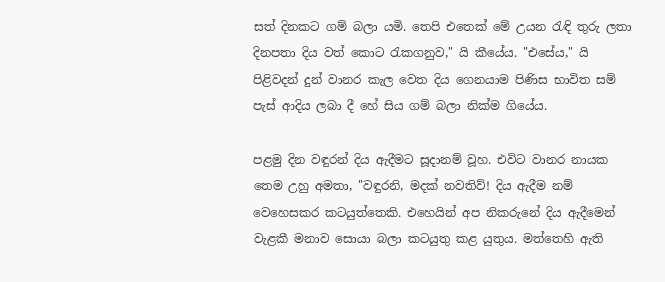සත් දිනකට ගම් බලා යමි. තෙපි එතෙක් මේ උයන රැඳි තුරු ලතා දිනපතා දිය වත් කොට රැකගනුව," යි කීයේය. "එසේය," යි පිළිවදන් දුන් වානර කැල වෙත දිය ගෙනයාම පිණිස භාවිත සම් පැස් ආදිය ලබා දී හේ සිය ගම් බලා නික්ම ගියේය.

පළමු දින වඳුරන් දිය ඇදීමට සූදානම් වූහ. එවිට වානර නායක තෙම උහු අමතා, "වඳුරනි, මදක් නවතිව්! දිය ඇදීම නම් වෙහෙසකර කටයුත්තෙකි. එහෙයින් අප නිකරුනේ දිය ඇදීමෙන් වැළකී මනාව සොයා බලා කටයුතු කළ යුතුය. මත්තෙහි ඇති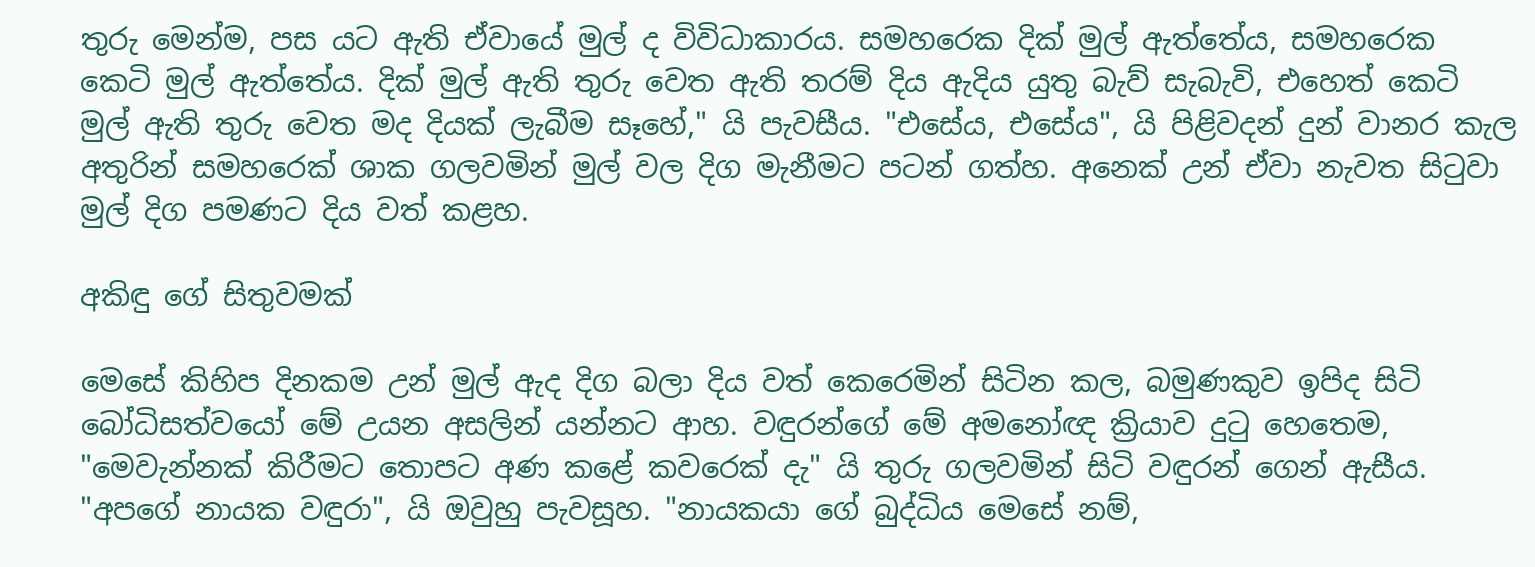තුරු මෙන්ම, පස යට ඇති ඒවායේ මුල් ද විවිධාකාරය. සමහරෙක දික් මුල් ඇත්තේය, සමහරෙක කෙටි මුල් ඇත්තේය. දික් මුල් ඇති තුරු වෙත ඇති තරම් දිය ඇදිය යුතු බැව් සැබැවි, එහෙත් කෙටි මුල් ඇති තුරු වෙත මද දියක් ලැබීම සෑහේ," යි පැවසීය. "එසේය, එසේය", යි පිළිවදන් දුන් වානර කැල අතුරින් සමහරෙක් ශාක ගලවමින් මුල් වල දිග මැනීමට පටන් ගත්හ. අනෙක් උන් ඒවා නැවත සිටුවා මුල් දිග පමණට දිය වත් කළහ.

අකිඳු ගේ සිතුවමක්

මෙසේ කිහිප දිනකම උන් මුල් ඇද දිග බලා දිය වත් කෙරෙමින් සිටින කල, බමුණකුව ඉපිද සිටි බෝධිසත්වයෝ මේ උයන අසලින් යන්නට ආහ. වඳුරන්ගේ මේ අමනෝඥ ක්‍රියාව දුටු හෙතෙම, "මෙවැන්නක් කිරීමට තොපට අණ කළේ කවරෙක් දැ" යි තුරු ගලවමින් සිටි වඳුරන් ගෙන් ඇසීය. "අපගේ නායක වඳුරා", යි ඔවුහු පැවසූහ. "නායකයා ගේ බුද්ධිය මෙසේ නම්,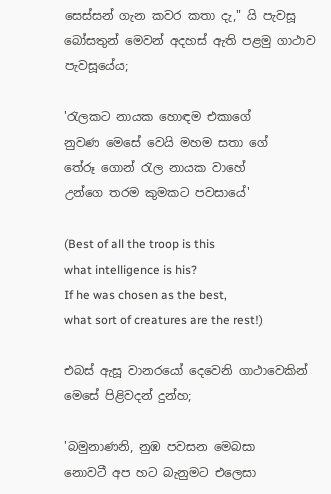සෙස්සන් ගැන කවර කතා දැ," යි පැවසූ බෝසතුන් මෙවන් අදහස් ඇති පළමු ගාථාව පැවසූයේය;

'රැලකට නායක හොඳම එකාගේ
නුවණ මෙසේ වෙයි මහම සතා ගේ
තේරූ ගොන් රැල නායක වාහේ
උන්ගෙ තරම කුමකට පවසායේ'

(Best of all the troop is this
what intelligence is his?
If he was chosen as the best,
what sort of creatures are the rest!)

එබස් ඇසූ වානරයෝ දෙවෙනි ගාථාවෙකින් මෙසේ පිළිවදන් දුන්හ;

'බමුනාණනි, නුඹ පවසන මෙබසා
නොවටී අප හට බැනුමට එලෙසා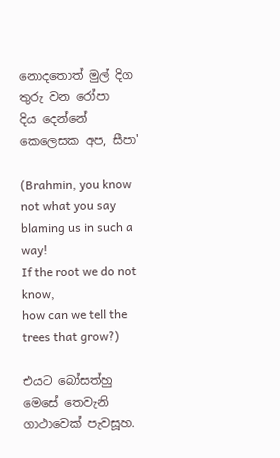නොදතොත් මුල් දිග තුරු වන රෝපා
දිය දෙන්නේ කෙලෙසක අප, සීපා'

(Brahmin, you know not what you say
blaming us in such a way!
If the root we do not know,
how can we tell the trees that grow?)

එයට බෝසත්හු මෙසේ තෙවැනි ගාථාවෙක් පැවසූහ.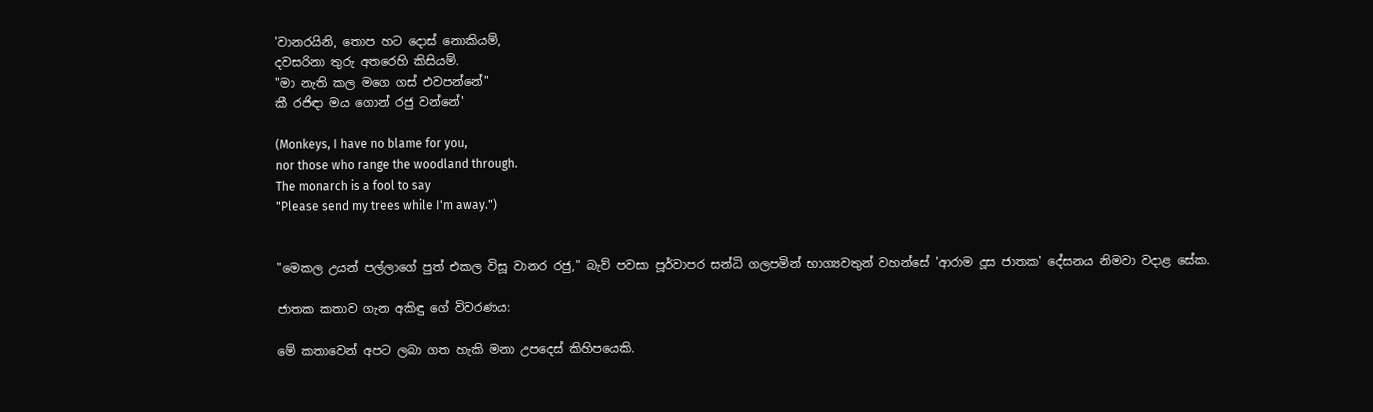'වානරයිනි, තොප හට දොස් නොකියම්,
දවසරිනා තුරු අතරෙහි කිසියම්.
"මා නැති කල මගෙ ගස් එවපන්නේ"
කී රජිඳා මය ගොන් රජු වන්නේ'

(Monkeys, I have no blame for you,
nor those who range the woodland through.
The monarch is a fool to say
"Please send my trees while I'm away.")


"මෙකල උයන් පල්ලාගේ පුත් එකල විසූ වානර රජු," බැව් පවසා පූර්වාපර සන්ධි ගලපමින් භාග්‍යවතුන් වහන්සේ 'ආරාම දූස ජාතක' දේසනය නිමවා වදාළ සේක.

ජාතක කතාව ගැන අකිඳු ගේ විවරණය:

මේ කතාවෙන් අපට ලබා ගත හැකි මනා උපදෙස් කිහිපයෙකි.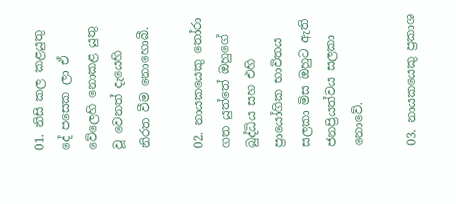01. නිසි කල කළයුතු දේ පසෙක ලා ඒ වේලෙහි නොකළ යුතු වූ වෙනත් දැයෙහි නිරත වීම නොහොබී.

02. නායකයෙකු තෝරා ගත යුත්තේ ඔහුගේ බුද්ධිය සහ එහි ප්‍රායෝගික භාවිතය සලකා මිස ඔහුට ඇති ජනප්‍රියත්වය සලකා නොවේ.

03. නායකයෙකු ප්‍රකාශ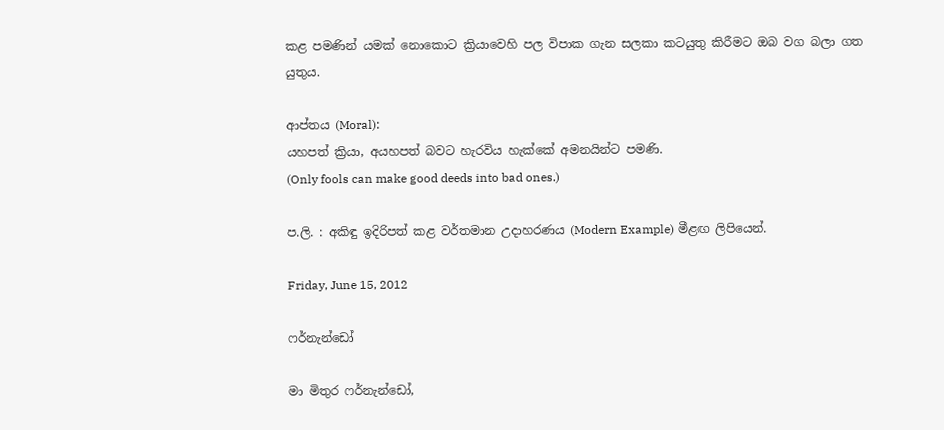කළ පමණින් යමක් නොකොට ක්‍රියාවෙහි පල විපාක ගැන සලකා කටයුතු කිරීමට ඔබ වග බලා ගත යුතුය.

ආප්තය (Moral):
යහපත් ක්‍රියා, අයහපත් බවට හැරවිය හැක්කේ අමනයින්ට පමණි.
(Only fools can make good deeds into bad ones.)

ප.ලි. : අකිඳු ඉදිරිපත් කළ වර්තමාන උදාහරණය (Modern Example) මීළඟ ලිපියෙන්.

Friday, June 15, 2012

ෆර්නැන්ඩෝ

මා මිතුර ෆර්නැන්ඩෝ,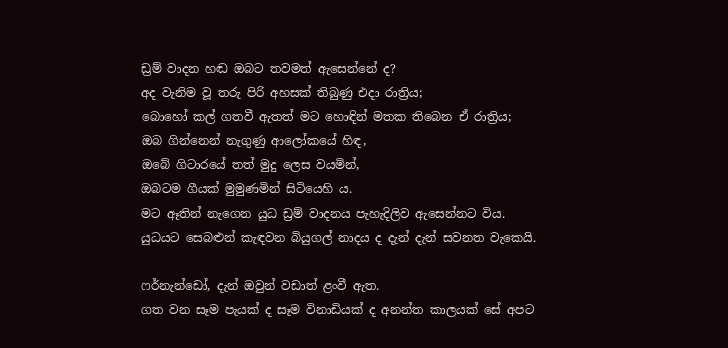ඩ්‍රම් වාදන හඬ ඔබට තවමත් ඇසෙන්නේ ද?
අද වැනිම වූ තරු පිරි අහසක් තිබුණු එදා රාත්‍රිය;
බොහෝ කල් ගතවී ඇතත් මට හොඳින් මතක තිබෙන ඒ රාත්‍රිය;
ඔබ ගින්නෙන් නැගුණු ආලෝකයේ හිඳ,
ඔබේ ගිටාරයේ තත් මුදු ලෙස වයමින්,
ඔබටම ගීයක් මුමුණමින් සිටියෙහි ය.
මට ඈතින් නැගෙන යුධ ඩ්‍රම් වාදනය පැහැදිලිව ඇසෙන්නට විය.
යුධයට සෙබළුන් කැඳවන බියුගල් නාදය ද දැන් දැන් සවනත වැකෙයි.

ෆර්නැන්ඩෝ, දැන් ඔවුන් වඩාත් ළංවී ඇත.
ගත වන සෑම පැයක් ද සෑම විනාඩියක් ද අනන්ත කාලයක් සේ අපට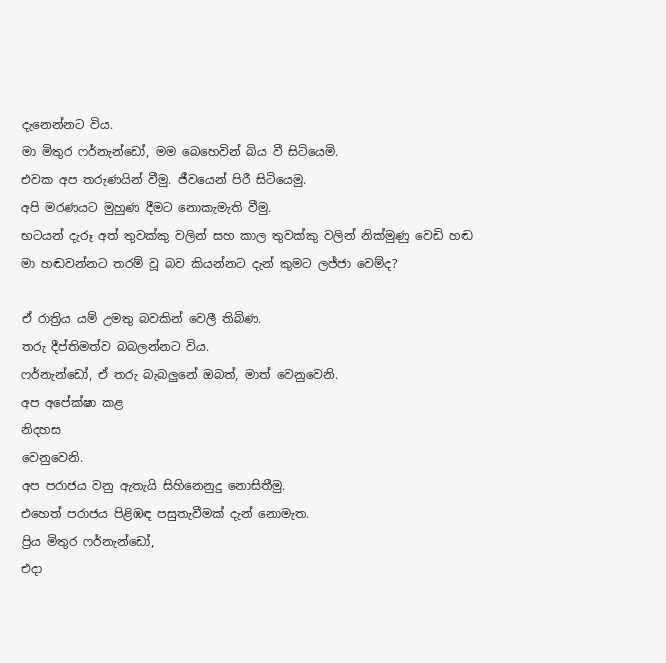දැනෙන්නට විය.
මා මිතුර ෆර්නැන්ඩෝ, මම බෙහෙවින් බිය වී සිටියෙමි.
එවක අප තරුණයින් වීමු. ජීවයෙන් පිරී සිටියෙමු.
අපි මරණයට මුහුණ දීමට නොකැමැති වීමු.
භටයන් දැරූ අත් තුවක්කු වලින් සහ කාල තුවක්කු වලින් නික්මුණු වෙඩි හඬ
මා හඬවන්නට තරම් වූ බව කියන්නට දැන් කුමට ලජ්ජා වෙම්ද?

ඒ රාත්‍රිය යම් උමතු බවකින් වෙලී තිබිණ.
තරු දීප්තිමත්ව බබලන්නට විය.
ෆර්නැන්ඩෝ, ඒ තරු බැබලුනේ ඔබත්, මාත් වෙනුවෙනි.
අප අපේක්ෂා කළ
නිදහස
වෙනුවෙනි.
අප පරාජය වනු ඇතැයි සිහිනෙනුදු නොසිතීමු.
එහෙත් පරාජය පිළිඹඳ පසුතැවීමක් දැන් නොමැත.
ප්‍රිය මිතුර ෆර්නැන්ඩෝ,
එදා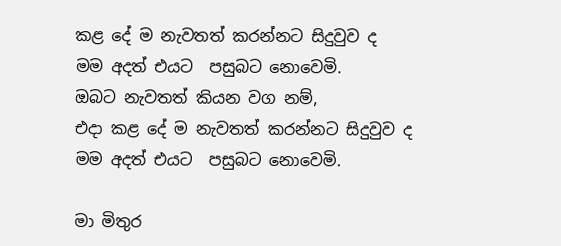කළ දේ ම නැවතත් කරන්නට සිදුවුව ද
මම අදත් එයට  පසුබට නොවෙමි.
ඔබට නැවතත් කියන වග නම්,
එදා කළ දේ ම නැවතත් කරන්නට සිදුවුව ද
මම අදත් එයට  පසුබට නොවෙමි.

මා මිතුර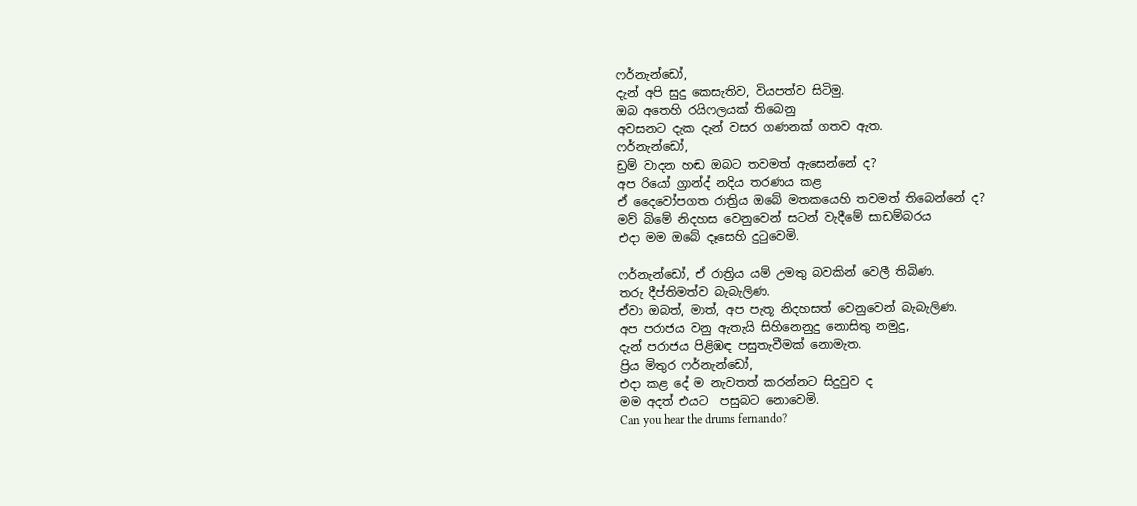ෆර්නැන්ඩෝ,
දැන් අපි සුදු කෙසැතිව, වියපත්ව සිටිමු.
ඔබ අතෙහි රයිෆලයක් තිබෙනු
අවසනට දැක දැන් වසර ගණනක් ගතව ඇත.
ෆර්නැන්ඩෝ,
ඩ්‍රම් වාදන හඬ ඔබට තවමත් ඇසෙන්නේ ද?
අප රියෝ ග්‍රාන්ද් නදිය තරණය කළ
ඒ දෛවෝපගත රාත්‍රිය ඔබේ මතකයෙහි තවමත් තිබෙන්නේ ද?
මව් බිමේ නිදහස වෙනුවෙන් සටන් වැදීමේ සාඩම්බරය
එදා මම ඔබේ දෑසෙහි දුටුවෙමි.

ෆර්නැන්ඩෝ, ඒ රාත්‍රිය යම් උමතු බවකින් වෙලී තිබිණ.
තරු දීප්තිමත්ව බැබැලිණ.
ඒවා ඔබත්, මාත්, අප පැතූ නිදහසත් වෙනුවෙන් බැබැලිණ.
අප පරාජය වනු ඇතැයි සිහිනෙනුදු නොසිතු නමුදු,
දැන් පරාජය පිළිඹඳ පසුතැවීමක් නොමැත.
ප්‍රිය මිතුර ෆර්නැන්ඩෝ,
එදා කළ දේ ම නැවතත් කරන්නට සිදුවුව ද
මම අදත් එයට  පසුබට නොවෙමි.
Can you hear the drums fernando?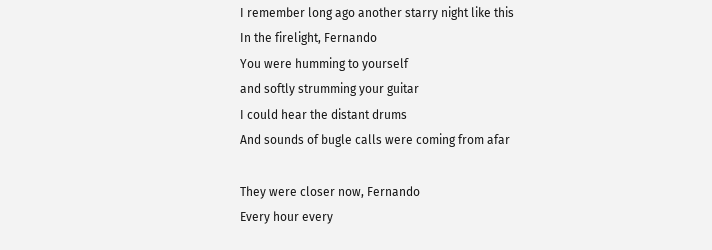I remember long ago another starry night like this
In the firelight, Fernando
You were humming to yourself
and softly strumming your guitar
I could hear the distant drums
And sounds of bugle calls were coming from afar

They were closer now, Fernando
Every hour every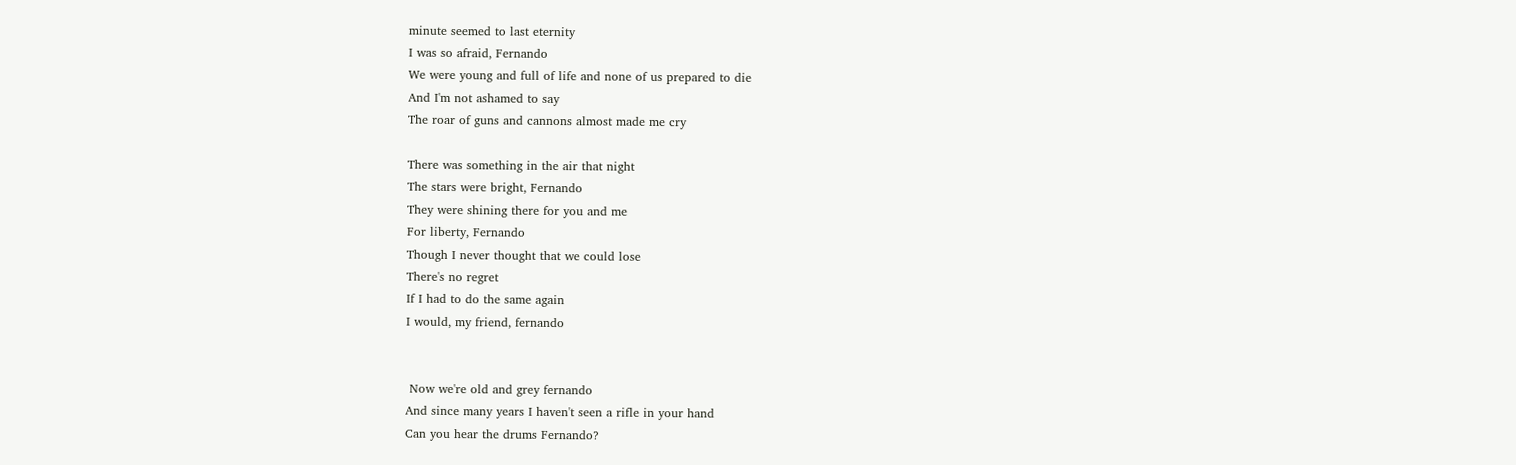minute seemed to last eternity
I was so afraid, Fernando
We were young and full of life and none of us prepared to die
And I'm not ashamed to say
The roar of guns and cannons almost made me cry

There was something in the air that night
The stars were bright, Fernando
They were shining there for you and me
For liberty, Fernando
Though I never thought that we could lose
There's no regret
If I had to do the same again
I would, my friend, fernando


 Now we're old and grey fernando
And since many years I haven't seen a rifle in your hand
Can you hear the drums Fernando?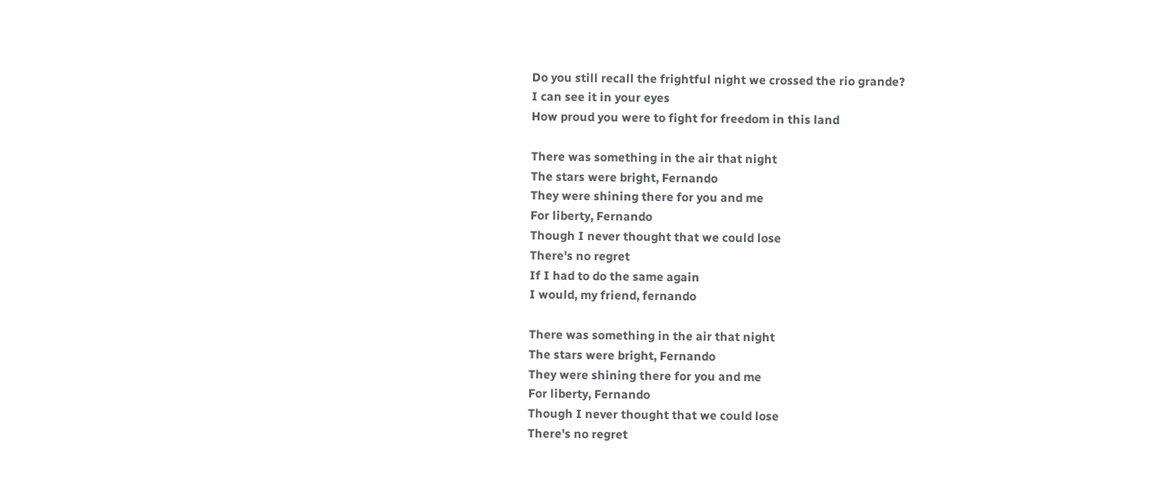Do you still recall the frightful night we crossed the rio grande?
I can see it in your eyes
How proud you were to fight for freedom in this land

There was something in the air that night
The stars were bright, Fernando
They were shining there for you and me
For liberty, Fernando
Though I never thought that we could lose
There's no regret
If I had to do the same again
I would, my friend, fernando

There was something in the air that night
The stars were bright, Fernando
They were shining there for you and me
For liberty, Fernando
Though I never thought that we could lose
There's no regret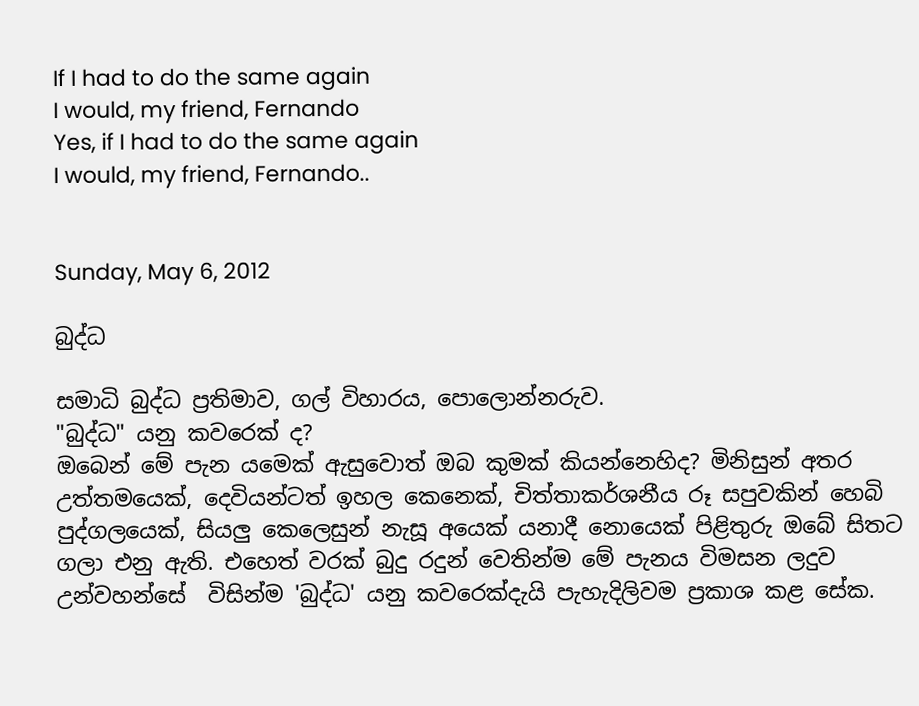If I had to do the same again
I would, my friend, Fernando
Yes, if I had to do the same again
I would, my friend, Fernando..


Sunday, May 6, 2012

බුද්ධ

සමාධි බුද්ධ ප්‍රතිමාව, ගල් විහාරය, පොලොන්නරුව.
"බුද්ධ" යනු කවරෙක් ද?
ඔබෙන් මේ පැන යමෙක් ඇසුවොත් ඔබ කුමක් කියන්නෙහිද? මිනිසුන් අතර උත්තමයෙක්, දෙවියන්ටත් ඉහල කෙනෙක්, චිත්තාකර්ශනීය රූ සපුවකින් හෙබි පුද්ගලයෙක්, සියලු කෙලෙසුන් නැසූ අයෙක් යනාදී නොයෙක් පිළිතුරු ඔබේ සිතට ගලා එනු ඇති. එහෙත් වරක් බුදු රදුන් වෙතින්ම මේ පැනය විමසන ලදුව උන්වහන්සේ  විසින්ම 'බුද්ධ' යනු කවරෙක්දැයි පැහැදිලිවම ප්‍රකාශ කළ සේක.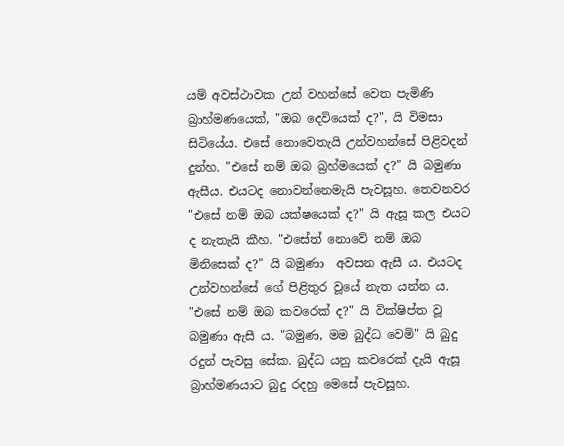යම් අවස්ථාවක උන් වහන්සේ වෙත පැමිණි බ්‍රාහ්මණයෙක්, "ඔබ දෙවියෙක් ද?", යි විමසා සිටියේය. එසේ නොවෙතැයි උන්වහන්සේ පිළිවදන් දුන්හ. "එසේ නම් ඔබ බ්‍රහ්මයෙක් ද?" යි බමුණා ඇසීය. එයටද නොවන්නෙමැයි පැවසූහ. තෙවනවර "එසේ නම් ඔබ යක්ෂයෙක් ද?" යි ඇසූ කල එයට ද නැතැයි කීහ. "එසේත් නොවේ නම් ඔබ මිනිසෙක් ද?" යි බමුණා  අවසන ඇසී ය. එයටද උන්වහන්සේ ගේ පිළිතුර වූයේ නැත යන්න ය. "එසේ නම් ඔබ කවරෙක් ද?" යි වික්ෂිප්ත වූ බමුණා ඇසී ය. "බමුණ, මම බුද්ධ වෙමි" යි බුදු රදුන් පැවසු සේක. බුද්ධ යනු කවරෙක් දැයි ඇසූ බ්‍රාහ්මණයාට බුදු රදහු මෙසේ පැවසූහ.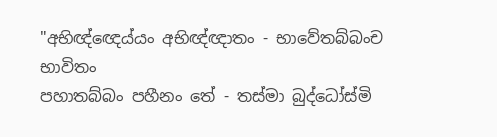"අභිඥ්ඥෙය්යං අභිඥ්ඥාතං - භාවේතබ්බංච භාවිතං
පහාතබ්බං පහීනං තේ - තස්මා බුද්ධෝස්මි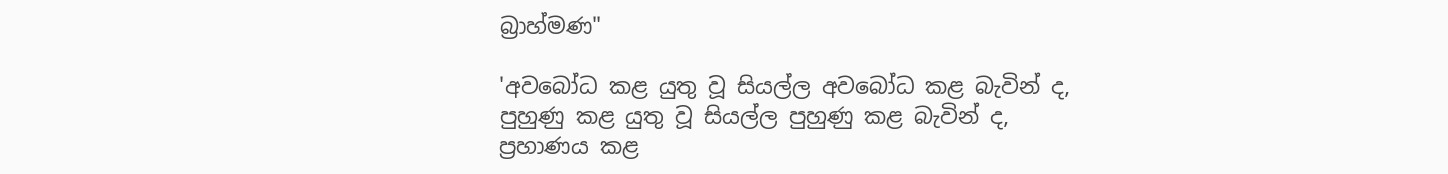බ්‍රාහ්මණ"

'අවබෝධ කළ යුතු වූ සියල්ල අවබෝධ කළ බැවින් ද,
පුහුණු කළ යුතු වූ සියල්ල පුහුණු කළ බැවින් ද,
ප්‍රහාණය කළ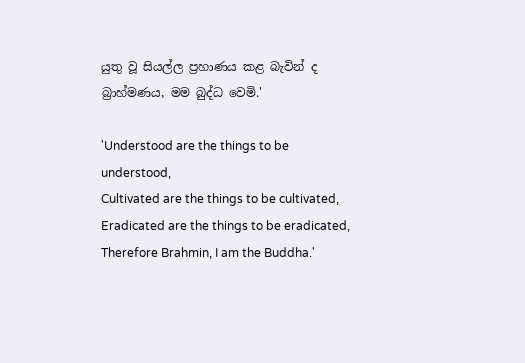යුතු වූ සියල්ල ප්‍රහාණය කළ බැවින් ද
බ්‍රාහ්මණය, මම බුද්ධ වෙමි.'

'Understood are the things to be understood,
Cultivated are the things to be cultivated,
Eradicated are the things to be eradicated,
Therefore Brahmin, I am the Buddha.'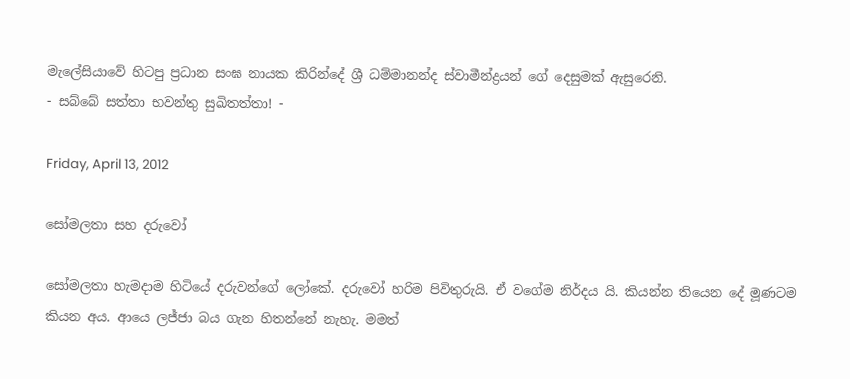මැලේසියාවේ හිටපු ප්‍රධාන සංඝ නායක කිරින්දේ ශ්‍රී ධම්මානන්ද ස්වාමීන්ද්‍රයන් ගේ දෙසුමක් ඇසුරෙනි.
- සබ්බේ සත්තා භවන්තු සුඛිතත්තා! -

Friday, April 13, 2012

සෝමලතා සහ දරුවෝ

සෝමලතා හැමදාම හිටියේ දරුවන්ගේ ලෝකේ. දරුවෝ හරිම පිවිතුරුයි. ඒ වගේම නිර්දය යි. කියන්න තියෙන දේ මූණටම කියන අය. ආයෙ ලජ්ජා බය ගැන හිතන්නේ නැහැ. මමත්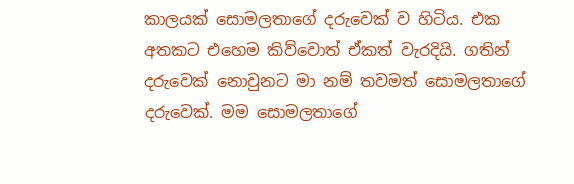කාලයක් සොමලතාගේ දරුවෙක් ව හිටිය. එක අතකට එහෙම කිව්වොත් ඒකත් වැරදියි. ගතින් දරුවෙක් නොවුනට මා නම් තවමත් සොමලතාගේ දරුවෙක්. මම සොමලතාගේ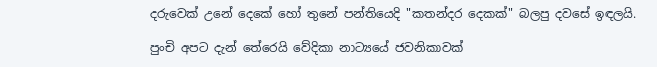දරුවෙක් උනේ දෙකේ හෝ තුනේ පන්තියෙදි "කතන්දර දෙකක්" බලපු දවසේ ඉඳලයි.

පුංචි අපට දැන් තේරෙයි වේදිකා නාට්‍යයේ ජවනිකාවක්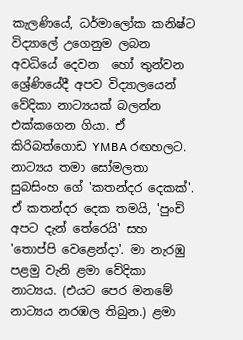කැලණියේ, ධර්මාලෝක කනිෂ්ට විද්‍යාලේ උගෙනුම ලබන අවධියේ දෙවන  හෝ තුන්වන ශ්‍රේණියේදී අපව විද්‍යාලයෙන් වේදිකා නාට්‍යයක් බලන්න එක්කගෙන ගියා. ඒ කිරිබත්ගොඩ YMBA රඟහලට. නාට්‍යය තමා සෝමලතා සුබසිංහ ගේ 'කතන්දර දෙකක්'. ඒ කතන්දර දෙක තමයි, 'පුංචි අපට දැන් තේරෙයි' සහ 'තොප්පි වෙළෙන්දා'. මා නැරඹු පළමු වැනි ළමා වේදිකා නාට්‍යය. (එයට පෙර මනමේ නාට්‍යය නරඹල තිබුන.) ළමා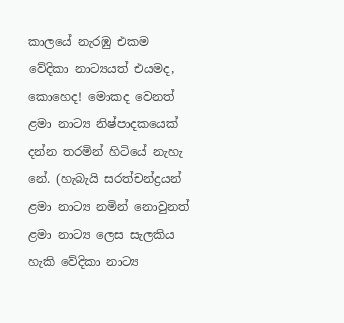කාලයේ නැරඹු එකම වේදිකා නාට්‍යයත් එයමද, කොහෙද! මොකද වෙනත් ළමා නාට්‍ය නිෂ්පාදකයෙක් දන්න තරමින් හිටියේ නැහැ නේ. (හැබැයි සරත්චන්ද්‍රයන් ළමා නාට්‍ය නමින් නොවුනත් ළමා නාට්‍ය ලෙස සැලකිය හැකි වේදිකා නාට්‍ය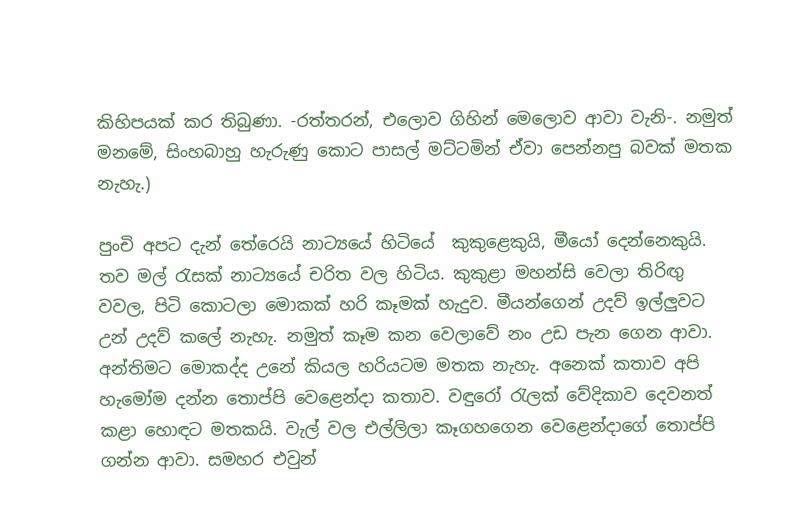කිහිපයක් කර තිබුණා. -රත්තරන්, එලොව ගිහින් මෙලොව ආවා වැනි-. නමුත් මනමේ, සිංහබාහු හැරුණු කොට පාසල් මට්ටමින් ඒවා පෙන්නපු බවක් මතක නැහැ.)

පුංචි අපට දැන් තේරෙයි නාට්‍යයේ හිටියේ  කුකුළෙකුයි, මීයෝ දෙන්නෙකුයි. තව මල් රැසක් නාට්‍යයේ චරිත වල හිටිය. කුකුළා මහන්සි වෙලා තිරිඟු වවල, පිටි කොටලා මොකක් හරි කෑමක් හැදුව. මීයන්ගෙන් උදව් ඉල්ලුවට උන් උදව් කලේ නැහැ. නමුත් කෑම කන වෙලාවේ නං උඩ පැන ගෙන ආවා. අන්තිමට මොකද්ද උනේ කියල හරියටම මතක නැහැ. අනෙක් කතාව අපි හැමෝම දන්න තොප්පි වෙළෙන්දා කතාව. වඳුරෝ රැලක් වේදිකාව දෙවනත් කළා හොඳට මතකයි. වැල් වල එල්ලිලා කෑගහගෙන වෙළෙන්දාගේ තොප්පි ගන්න ආවා. සමහර එවුන්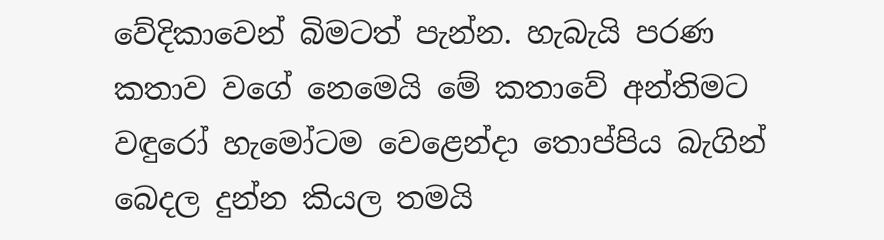වේදිකාවෙන් බිමටත් පැන්න. හැබැයි පරණ කතාව වගේ නෙමෙයි මේ කතාවේ අන්තිමට වඳුරෝ හැමෝටම වෙළෙන්දා තොප්පිය බැගින් බෙදල දුන්න කියල තමයි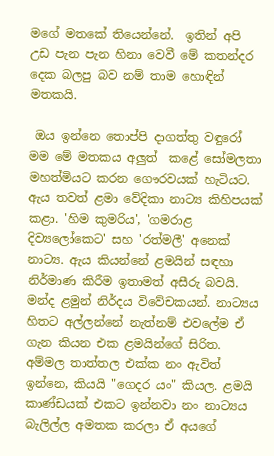මගේ මතකේ තියෙන්නේ.  ඉතින් අපි උඩ පැන පැන හිනා වෙවී මේ කතන්දර දෙක බලපු බව නම් තාම හොඳින් මතකයි.

 ඔය ඉන්නෙ තොප්පි දාගත්තු වඳුරෝ
මම මේ මතකය අලුත්  කළේ සෝමලතා මහත්මියට කරන ගෞරවයක් හැටියට. ඇය තවත් ළමා වේදිකා නාට්‍ය කිහිපයක් කළා. 'හිම කුමරිය', 'ගමරාළ දිව්‍යලෝකෙට' සහ 'රත්මලී' අනෙක් නාට්‍ය. ඇය කියන්නේ ළමයින් සඳහා නිර්මාණ කිරීම ඉතාමත් අසීරු බවයි. මන්ද ළමුන් නිර්දය විවේචකයන්. නාට්‍යය හිතට අල්ලන්නේ නැත්නම් එවලේම ඒ ගැන කියන එක ළමයින්ගේ සිරිත. අම්මල තාත්තල එක්ක නං ඇවිත් ඉන්නෙ, කියයි "ගෙදර යං" කියල. ළමයි කාණ්ඩයක් එකට ඉන්නවා නං නාට්‍යය බැලිල්ල අමතක කරලා ඒ අයගේ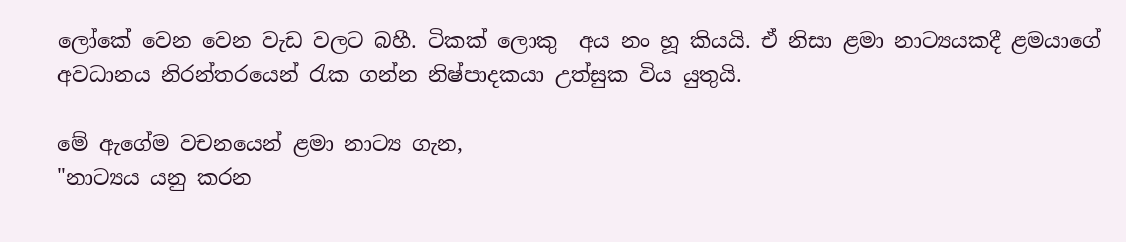ලෝකේ වෙන වෙන වැඩ වලට බහී. ටිකක් ලොකු  අය නං හූ කියයි. ඒ නිසා ළමා නාට්‍යයකදී ළමයාගේ අවධානය නිරන්තරයෙන් රැක ගන්න නිෂ්පාදකයා උත්සුක විය යුතුයි.

මේ ඇගේම වචනයෙන් ළමා නාට්‍ය ගැන,
"නාට්‍යය යනු කරන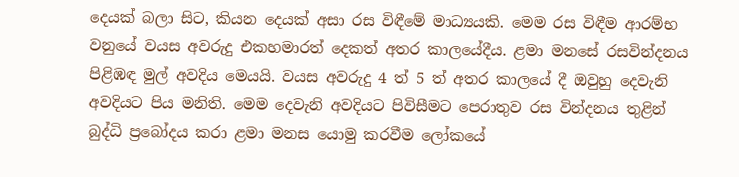දෙයක් බලා සිට, කියන දෙයක් අසා රස විඳීමේ මාධ්‍යයකි. මෙම රස විඳීම ආරම්භ වනුයේ වයස අවරුදු එකහමාරත් දෙකත් අතර කාලයේදීය. ළමා මනසේ රසවින්දනය පිළිඹඳ මුල් අවදිය මෙයයි. වයස අවරුදු 4 ත් 5 ත් අතර කාලයේ දී ඔවුහු දෙවැනි අවදියට පිය මනිති. මෙම දෙවැනි අවදියට පිවිසීමට පෙරාතුව රස වින්දනය තුළින් බුද්ධි ප්‍රබෝදය කරා ළමා මනස යොමු කරවීම ලෝකයේ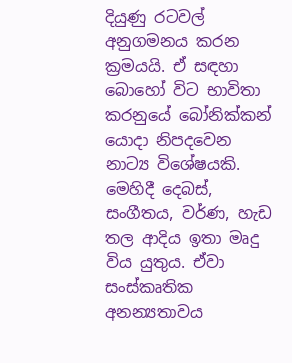දියුණු රටවල් අනුගමනය කරන ක්‍රමයයි. ඒ සඳහා බොහෝ විට භාවිතා කරනුයේ බෝනික්කන් යොදා නිපදවෙන නාට්‍ය විශේෂයකි. මෙහිදී දෙබස්, සංගීතය, වර්ණ, හැඩ තල ආදිය ඉතා මෘදු විය යුතුය. ඒවා සංස්කෘතික අනන්‍යතාවය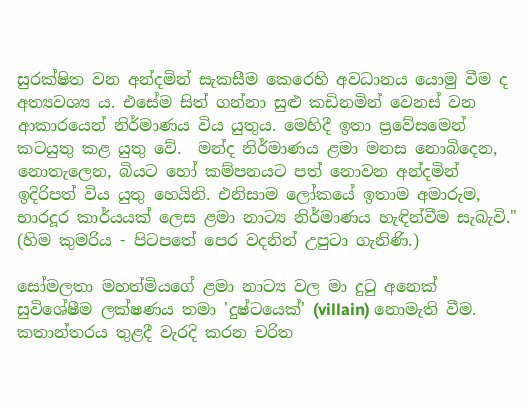සුරක්ෂිත වන අන්දමින් සැකසීම කෙරෙහි අවධානය යොමු වීම ද අත්‍යවශ්‍ය ය. එසේම සිත් ගන්නා සුළු කඩිනමින් වෙනස් වන ආකාරයෙන් නිර්මාණය විය යුතුය. මෙහිදී ඉතා ප්‍රවේසමෙන් කටයුතු කළ යුතු වේ.  මන්ද නිර්මාණය ළමා මනස නොබිදෙන, නොතැලෙන, බියට හෝ කම්පනයට පත් නොවන අන්දමින් ඉදිරිපත් විය යුතු හෙයිනි. එනිසාම ලෝකයේ ඉතාම අමාරුම, භාරදූර කාර්යයක් ලෙස ළමා නාට්‍ය නිර්මාණය හැඳින්වීම සැබැවි." (හිම කුමරිය - පිටපතේ පෙර වදනින් උපුටා ගැනිණි.)

සෝමලතා මහත්මියගේ ළමා නාට්‍ය වල මා දුටු අනෙක් සුවිශේෂීම ලක්ෂණය තමා 'දුෂ්ටයෙක්' (villain) නොමැති වීම. කතාන්තරය තුළදී වැරදි කරන චරිත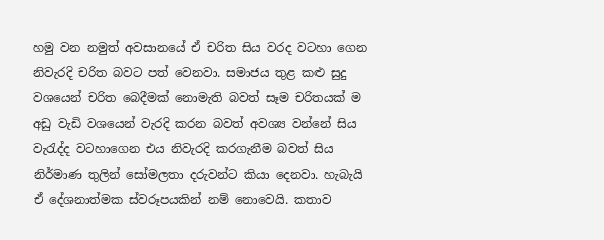හමු වන නමුත් අවසානයේ ඒ චරිත සිය වරද වටහා ගෙන නිවැරදි චරිත බවට පත් වෙනවා. සමාජය තුළ කළු සුදු වශයෙන් චරිත බෙදීමක් නොමැති බවත් සෑම චරිතයක් ම අඩු වැඩි වශයෙන් වැරදි කරන බවත් අවශ්‍ය වන්නේ සිය වැරැද්ද වටහාගෙන එය නිවැරදි කරගැනීම බවත් සිය නිර්මාණ තුලින් සෝමලතා දරුවන්ට කියා දෙනවා. හැබැයි ඒ දේශනාත්මක ස්වරූපයකින් නම් නොවෙයි. කතාව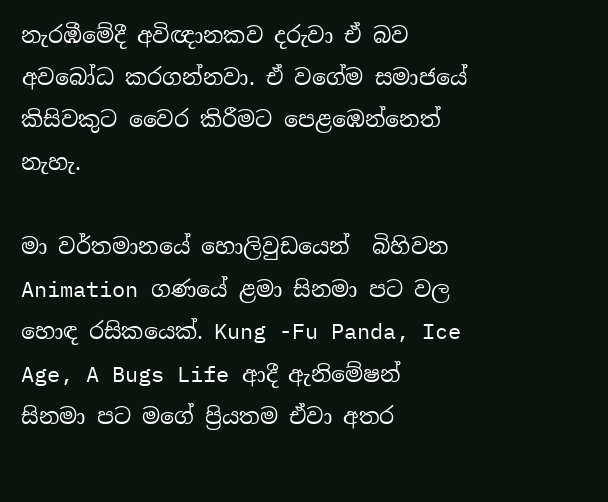නැරඹීමේදී අවිඥානකව දරුවා ඒ බව අවබෝධ කරගන්නවා. ඒ වගේම සමාජයේ කිසිවකුට වෛර කිරීමට පෙළඹෙන්නෙත් නැහැ.

මා වර්තමානයේ හොලිවුඩයෙන්  බිහිවන Animation ගණයේ ළමා සිනමා පට වල හොඳ රසිකයෙක්. Kung -Fu Panda, Ice Age, A Bugs Life ආදී ඇනිමේෂන් සිනමා පට මගේ ප්‍රියතම ඒවා අතර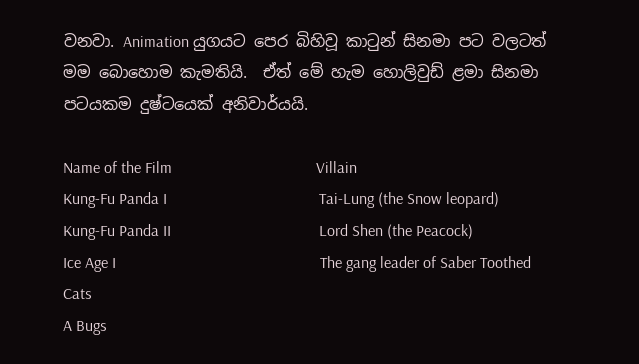වනවා. Animation යුගයට පෙර බිහිවූ කාටුන් සිනමා පට වලටත් මම බොහොම කැමතියි.  ඒත් මේ හැම හොලිවුඩ් ළමා සිනමා පටයකම දුෂ්ටයෙක් අනිවාර්යයි.

Name of the Film                                    Villain
Kung-Fu Panda I                                      Tai-Lung (the Snow leopard)
Kung-Fu Panda II                                     Lord Shen (the Peacock)
Ice Age I                                                   The gang leader of Saber Toothed Cats
A Bugs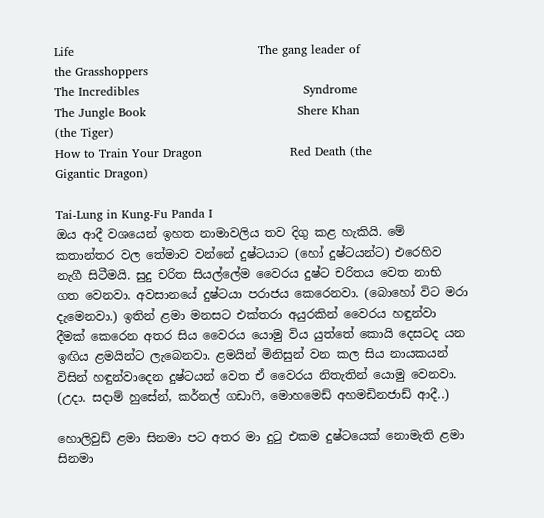Life                                              The gang leader of the Grasshoppers
The Incredibles                                         Syndrome
The Jungle Book                                      Shere Khan (the Tiger)
How to Train Your Dragon                      Red Death (the Gigantic Dragon)

Tai-Lung in Kung-Fu Panda I
ඔය ආදී වශයෙන් ඉහත නාමාවලිය තව දිගු කළ හැකියි. මේ කතාන්තර වල තේමාව වන්නේ දුෂ්ටයාට (හෝ දුෂ්ටයන්ට) එරෙහිව නැගී සිටීමයි. සුදු චරිත සියල්ලේම වෛරය දුෂ්ට චරිතය වෙත නාභි ගත වෙනවා. අවසානයේ දුෂ්ටයා පරාජය කෙරෙනවා. (බොහෝ විට මරා දැමෙනවා.) ඉතින් ළමා මනසට එක්තරා අයුරකින් වෛරය හඳුන්වා දීමක් කෙරෙන අතර සිය වෛරය යොමු විය යුත්තේ කොයි දෙසටද යන ඉඟිය ළමයින්ට ලැබෙනවා. ළමයින් මිනිසුන් වන කල සිය නායකයන් විසින් හඳුන්වාදෙන දුෂ්ටයන් වෙත ඒ වෛරය නිතැතින් යොමු වෙනවා. (උදා. සදාම් හුසේන්, කර්නල් ගඩාෆි, මොහමෙඩ් අහමඩිනජාඩ් ආදී..)

හොලිවුඩ් ළමා සිනමා පට අතර මා දුටු එකම දුෂ්ටයෙක් නොමැති ළමා සිනමා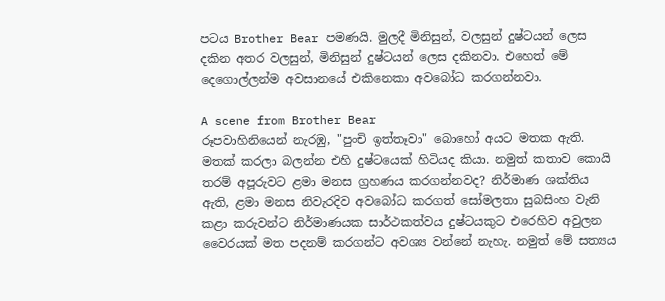පටය Brother Bear පමණයි. මුලදී මිනිසුන්, වලසුන් දුෂ්ටයන් ලෙස දකින අතර වලසුන්, මිනිසුන් දුෂ්ටයන් ලෙස දකිනවා. එහෙත් මේ දෙගොල්ලන්ම අවසානයේ එකිනෙකා අවබෝධ කරගන්නවා.

A scene from Brother Bear
රූපවාහිනියෙන් නැරඹු, "පුංචි ඉත්තෑවා" බොහෝ අයට මතක ඇති. මතක් කරලා බලන්න එහි දුෂ්ටයෙක් හිටියද කියා. නමුත් කතාව කොයි තරම් අපූරුවට ළමා මනස ග්‍රහණය කරගන්නවද? නිර්මාණ ශක්තිය ඇති, ළමා මනස නිවැරදිව අවබෝධ කරගත් සෝමලතා සුබසිංහ වැනි කළා කරුවන්ට නිර්මාණයක සාර්ථකත්වය දුෂ්ටයකුට එරෙහිව අවුලන වෛරයක් මත පදනම් කරගන්ට අවශ්‍ය වන්නේ නැහැ. නමුත් මේ සත්‍යය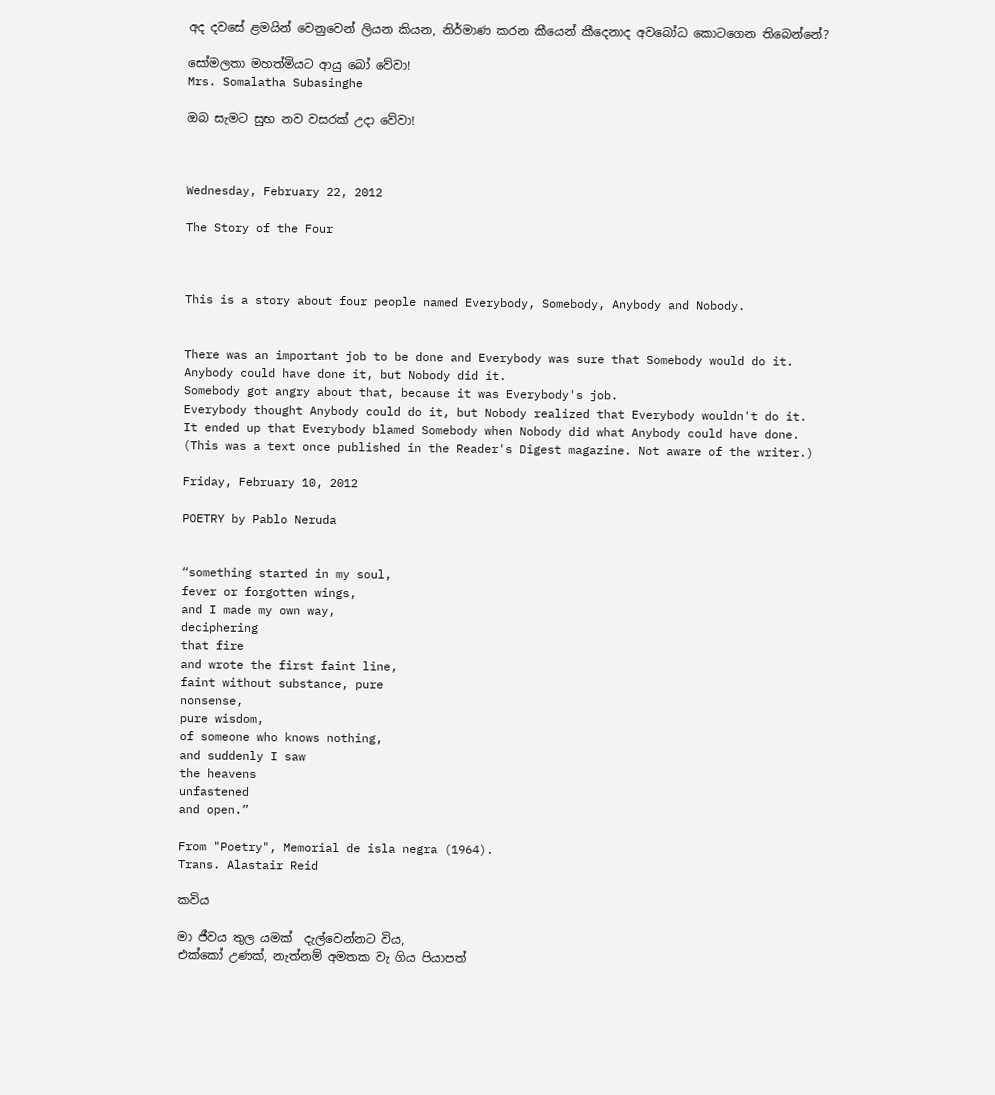අද දවසේ ළමයින් වෙනුවෙන් ලියන කියන, නිර්මාණ කරන කීයෙන් කීදෙනාද අවබෝධ කොටගෙන තිබෙන්නේ?

සෝමලතා මහත්මියට ආයු බෝ වේවා!
Mrs. Somalatha Subasinghe

ඔබ සැමට සුභ නව වසරක් උදා වේවා!



Wednesday, February 22, 2012

The Story of the Four



This is a story about four people named Everybody, Somebody, Anybody and Nobody.


There was an important job to be done and Everybody was sure that Somebody would do it.
Anybody could have done it, but Nobody did it.
Somebody got angry about that, because it was Everybody's job.
Everybody thought Anybody could do it, but Nobody realized that Everybody wouldn't do it.
It ended up that Everybody blamed Somebody when Nobody did what Anybody could have done.
(This was a text once published in the Reader's Digest magazine. Not aware of the writer.)

Friday, February 10, 2012

POETRY by Pablo Neruda


“something started in my soul,
fever or forgotten wings,
and I made my own way,
deciphering
that fire
and wrote the first faint line,
faint without substance, pure
nonsense,
pure wisdom,
of someone who knows nothing,
and suddenly I saw
the heavens
unfastened
and open.”

From "Poetry", Memorial de isla negra (1964).
Trans. Alastair Reid

කවිය

මා ජීවය තුල යමක්  දැල්වෙන්නට විය,
එක්කෝ උණක්, නැත්නම් අමතක වැ ගිය පියාපත්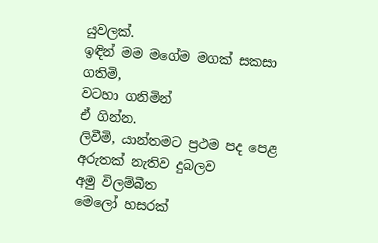යුවලක්.
ඉඳින් මම මගේම මගක් සකසා ගතිමි,
වටහා ගනිමින්
ඒ ගින්න.
ලිවීමි, යාන්තමට ප්‍රථම පද පෙළ
අරුතක් නැතිව දුබලව
අමු විලම්බීත
මෙලෝ හසරක්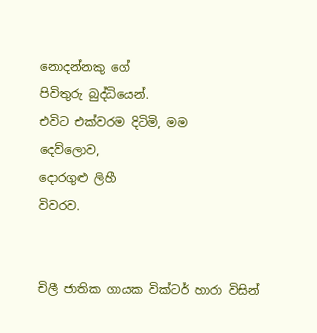නොදන්නකු ගේ
පිවිතුරු බුද්ධියෙන්.
එවිට එක්වරම දිටිමි, මම
දෙව්ලොව,
දොරගුළු ලිහී
විවරව.


චිලී ජාතික ගායක වික්ටර් හාරා විසින්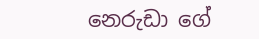නෙරුඩා ගේ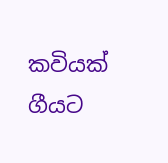කවියක් ගීයට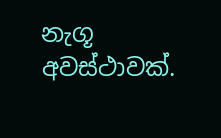නැගූ අවස්ථාවක්.